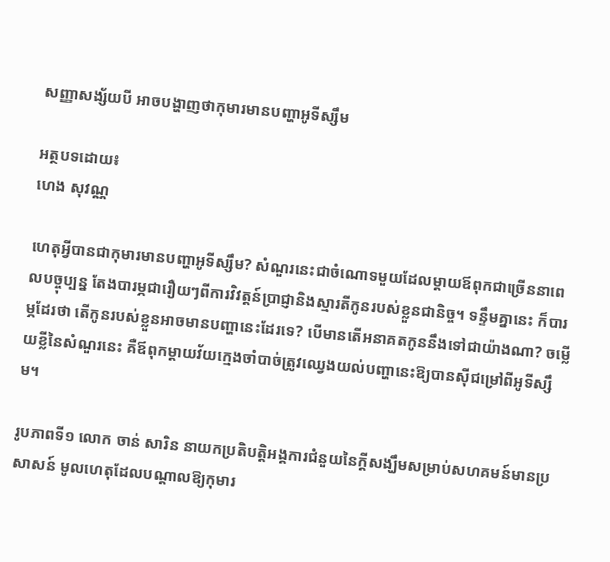សញ្ញាសង្ស័យបី អាចបង្ហាញថាកុមារមានបញ្ហាអូទីស្សឹម

អត្ថបទដោយ៖
ហេង សុវណ្ណ

ហេតុអ្វីបានជាកុមារមានបញ្ហាអូទីស្សឹម? សំណួរនេះជាចំណោទមួយដែលម្តាយឪពុកជាច្រើននាពេលបច្ចុប្បន្ន តែងបារម្ភជារឿយៗពីការវិវត្តន៍ប្រាជ្ញានិងស្មារតីកូនរបស់ខ្លួនជានិច្ច។ ទន្ទឹមគ្នានេះ ក៏បារម្ភដែរថា តើកូនរបស់ខ្លួនអាចមានបញ្ហានេះដែរទេ? បើមានតើអនាគតកូននឹងទៅជាយ៉ាងណា? ចម្លើយខ្លីនៃសំណួរនេះ គឺឪពុកម្តាយវ័យក្មេងចាំបាច់ត្រូវឈ្វេងយល់បញ្ហានេះឱ្យបានស៊ីជម្រៅពីអូទីស្សឹម។

រូបភាពទី១ លោក ចាន់ សារិន នាយកប្រតិបត្តិអង្គការជំនួយនៃក្តីសង្ឃឹមសម្រាប់សហគមន៍មានប្រសាសន៍ មូលហេតុដែលបណ្តាលឱ្យកុមារ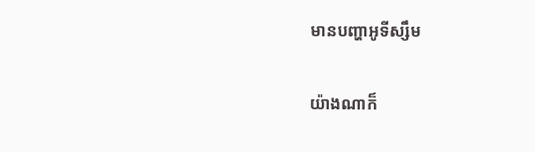មានបញ្ហាអូទីស្សឹម

យ៉ាងណាក៏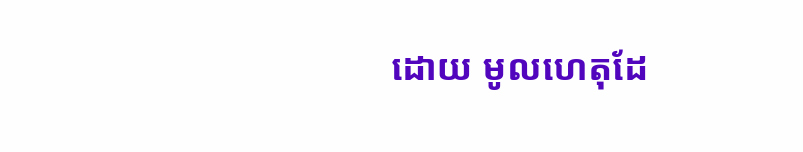ដោយ មូលហេតុដែ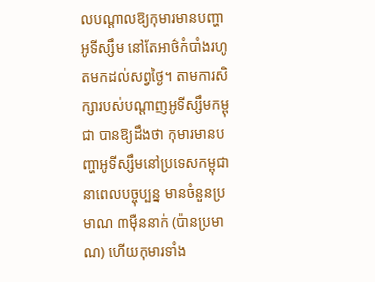លបណ្តាលឱ្យកុមារមានបញ្ហាអូទីស្សឹម នៅតែអាថ៌កំបាំងរហូតមកដល់សព្វថ្ងៃ។ តាមការសិក្សារបស់បណ្តាញអូទីស្សឹមកម្ពុជា បានឱ្យដឹងថា កុមារមានបញ្ហាអូទីស្សឹមនៅប្រទេសកម្ពុជានាពេលបច្ចុប្បន្ន មានចំនួនប្រមាណ ៣ម៉ឺននាក់ (ប៉ានប្រមាណ) ហើយកុមារទាំង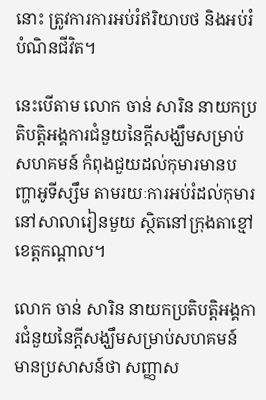នោះ ត្រូវការការអប់រំឥរិយាបថ និងអប់រំបំណិនជីវិត។

នេះបើតាម លោក ចាន់ សារិន នាយកប្រតិបត្តិអង្គការជំនួយនៃក្តីសង្ឃឹមសម្រាប់សហគមន៍ កំពុងជួយដល់កុមារមានបញ្ហាអូទីស្សឹម តាមរយៈការអប់រំដល់កុមារនៅសាលារៀនមួយ ស្ថិតនៅក្រុងតាខ្មៅ ខេត្តកណ្តាល។

លោក ចាន់ សារិន នាយកប្រតិបត្តិអង្គការជំនួយនៃក្តីសង្ឃឹមសម្រាប់សហគមន៍ មានប្រសាសន៍ថា សញ្ញាស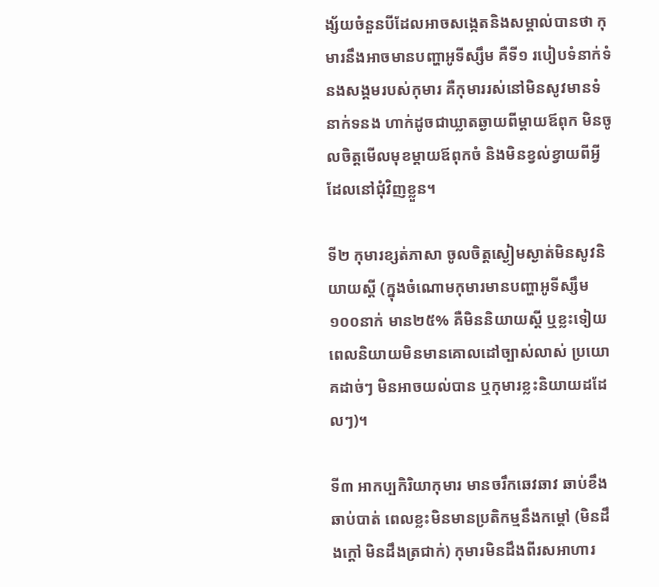ង្ស័យចំនួនបីដែលអាចសង្កេតនិងសម្គាល់បានថា កុមារនឹងអាចមានបញ្ហាអូទីស្សឹម គឺទី១ របៀបទំនាក់ទំនងសង្គមរបស់កុមារ គឺកុមាររស់នៅមិនសូវមានទំនាក់ទនង ហាក់ដូចជាឃ្លាតឆ្ងាយពីម្តាយឪពុក មិនចូលចិត្តមើលមុខម្តាយឪពុកចំ និងមិនខ្វល់ខ្វាយពីអ្វីដែលនៅជុំវិញខ្លួន។

ទី២ កុមារខ្សត់ភាសា ចូលចិត្តស្ងៀមស្ងាត់មិនសូវនិយាយស្តី (ក្នុងចំណោមកុមារមានបញ្ហាអូទីស្សឹម ១០០នាក់ មាន២៥% គឺមិននិយាយស្តី ឬខ្លះទៀយពេលនិយាយមិនមានគោលដៅច្បាស់លាស់ ប្រយោគដាច់ៗ មិនអាចយល់បាន ឬកុមារខ្លះនិយាយដដែលៗ)។

ទី៣ អាកប្បកិរិយាកុមារ មានចរឹកឆេវឆាវ ឆាប់ខឹងឆាប់បាត់ ពេលខ្លះមិនមានប្រតិកម្មនឹងកម្តៅ (មិនដឹងក្តៅ មិនដឹងត្រជាក់) កុមារមិនដឹងពីរសអាហារ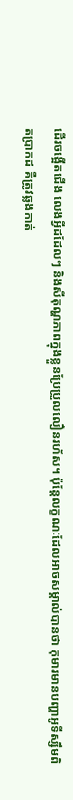ដើរចង្អើតជើង លេងអ្វីដដែលៗ និងសីតុណ្ហភាពក្នុងខ្លួនប្រែប្រួលលឿនរហ័ស។ ប៉ុន្តែលក្ខណៈដែលអាចសម្គាល់បានថា កុមារមានបញ្ហាអូទីស្សឹមពិតប្រាកដ គឺត្រូវឆ្លងកាត់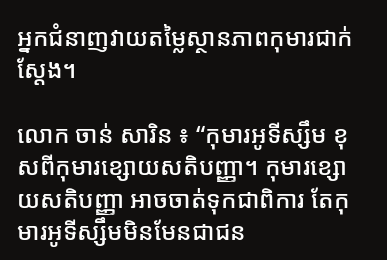អ្នកជំនាញវាយតម្លៃស្ថានភាពកុមារជាក់ស្តែង។

លោក ចាន់ សារិន ៖ “កុមារអូទីស្សឹម ខុសពីកុមារខ្សោយសតិបញ្ញា។ កុមារខ្សោយសតិបញ្ញា អាចចាត់ទុកជាពិការ តែកុមារអូទីស្សឹមមិនមែនជាជន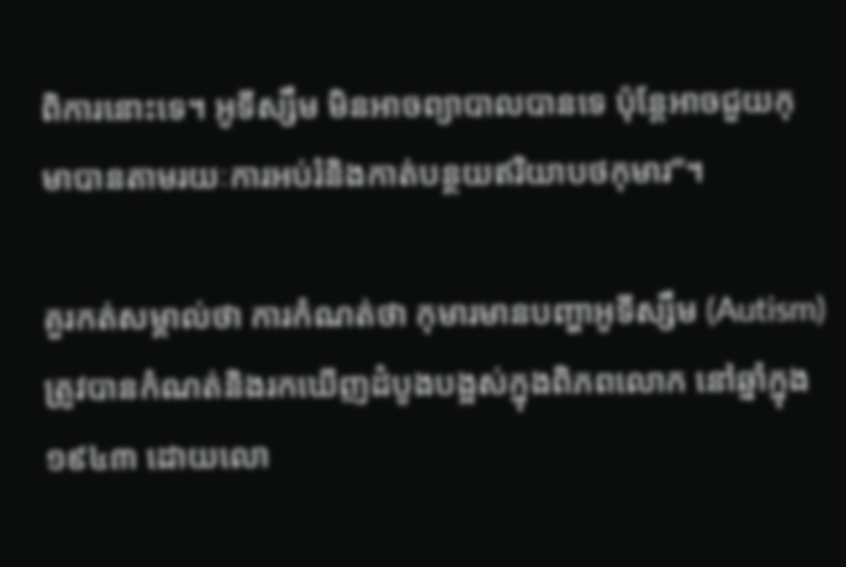ពិការនោះទេ។ អូទីស្សឹម មិនអាចព្យាបាលបានទេ ប៉ុន្តែអាចជួយកុមាបានតាមរយៈការអប់រំនិងកាត់បន្ថយឥរិយាបថកុមារ”។

គួរកត់សម្គាល់ថា ការកំណត់ថា កុមារមានបញ្ហាអូទីស្សឹម (Autism) ត្រូវបានកំណត់និងរកឃើញដំបូងបង្អស់ក្នុងពិភពលោក នៅឆ្នាំក្នុង ១៩៤៣ ដោយលោ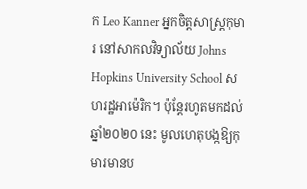ក Leo Kanner អ្នកចិត្តសាស្ត្រកុមារ នៅសាកលវិទ្យាល័យ Johns Hopkins University School សហរដ្ឋអាម៉េរិក។ ប៉ុន្តែរហូតមកដល់ឆ្នាំ២០២០ នេះ មូលហេតុបង្កឱ្យកុមារមានប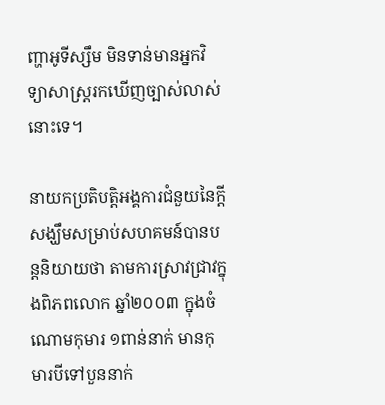ញ្ហាអូទីស្សឹម មិនទាន់មានអ្នកវិទ្យាសាស្ត្ររកឃើញច្បាស់លាស់នោះទេ។

នាយកប្រតិបត្តិអង្គការជំនួយនៃក្តីសង្ឃឹមសម្រាប់សហគមន៍បានបន្តនិយាយថា តាមការស្រាវជ្រាវក្នុងពិភពលោក ឆ្នាំ២០០៣ ក្នុងចំណោមកុមារ ១ពាន់នាក់ មានកុមារបីទៅបួននាក់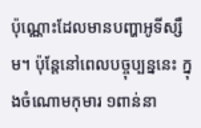ប៉ុណ្ណោះដែលមានបញ្ហាអូទីស្សឹម។ ប៉ុន្តែនៅពេលបច្ចុប្បន្ននេះ ក្នុងចំណោមកុមារ ១ពាន់នា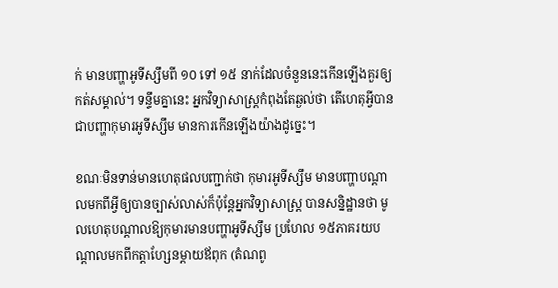ក់ មានបញ្ហាអូទីស្សឹមពី ១០ ទៅ ១៥ នាក់ដែលចំនួននេះកើនឡើងគួរឲ្យកត់សម្គាល់។ ទន្ទឹមគ្នានេះ អ្នកវិទ្យាសាស្ត្រកំពុងតែឆ្ងល់ថា តើហេតុអ្វីបានជាបញ្ហាកុមារអូទីស្សឹម មានការកើនឡើងយ៉ាងដូច្នេះ។

ខណៈមិនទាន់មានហេតុផលបញ្ជាក់ថា កុមារអូទីស្សឹម មានបញ្ហាបណ្ដាលមកពីអ្វីឲ្យបានច្បាស់លាស់ក៏ប៉ុន្តែអ្នកវិទ្យាសាស្ត្រ បានសន្និដ្ឋានថា មូលហេតុបណ្តាលឱ្យកុមារមានបញ្ហាអូទីស្សឹម ប្រហែល ១៥ភាគរយបណ្ដាលមកពីកត្តាហ្សែនម្តាយឪពុក (តំណពូ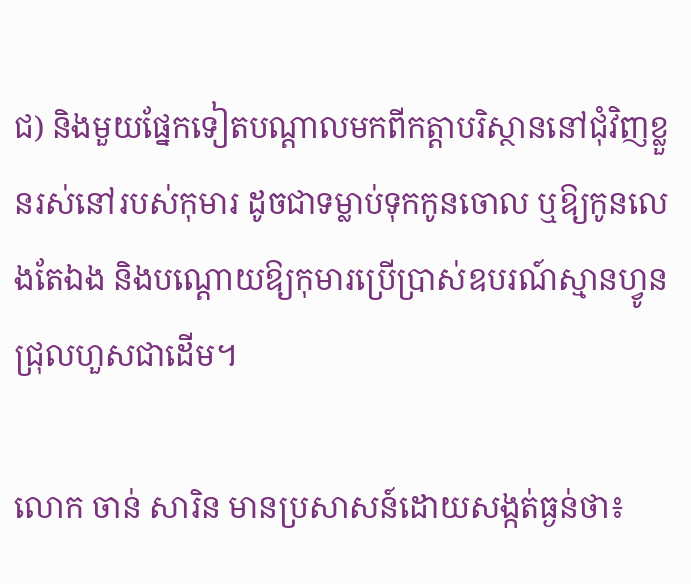ជ) និងមួយផ្នែកទៀតបណ្ដាលមកពីកត្តាបរិស្ថាននៅជុំវិញខ្លួនរស់នៅរបស់កុមារ ដូចជាទម្លាប់ទុកកូនចោល ឬឱ្យកូនលេងតែឯង និងបណ្តោយឱ្យកុមារប្រើប្រាស់ឧបរណ៍ស្មានហ្វូនជ្រុលហួសជាដើម។

លោក ចាន់ សារិន មានប្រសាសន៍ដោយសង្កត់ធ្ងន់ថា៖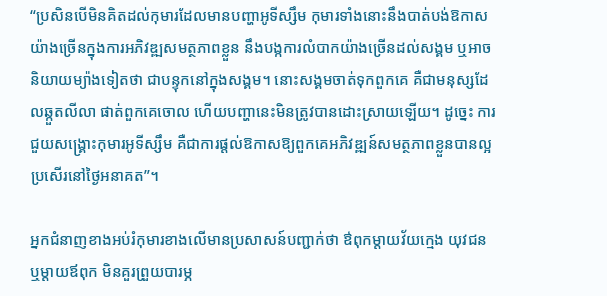“ប្រសិនបើមិនគិតដល់កុមារដែលមានបញ្ហាអូទីស្សឹម កុមារទាំងនោះនឹងបាត់បង់ឱកាសយ៉ាងច្រើនក្នុងការអភិវឌ្ឍសមត្ថភាពខ្លួន នឹងបង្កការលំបាកយ៉ាងច្រើនដល់សង្គម ឬអាចនិយាយម្យ៉ាងទៀតថា ជាបន្ទុកនៅក្នុងសង្គម។ នោះសង្គមចាត់ទុកពួកគេ គឺជាមនុស្សដែលឆ្កួតលីលា ផាត់ពួកគេចោល ហើយបញ្ហានេះមិនត្រូវបានដោះស្រាយឡើយ។ ដូច្នេះ ការជួយសង្គ្រោះកុមារអូទីស្សឹម គឺជាការផ្តល់ឱកាសឱ្យពួកគេអភិវឌ្ឍន៍សមត្ថភាពខ្លួនបានល្អប្រសើរនៅថ្ងៃអនាគត”។

អ្នកជំនាញខាងអប់រំកុមារខាងលើមានប្រសាសន៍បញ្ជាក់ថា ឳពុកម្តាយវ័យក្មេង យុវជន ឬម្តាយឪពុក មិនគួរព្រួយបារម្ភ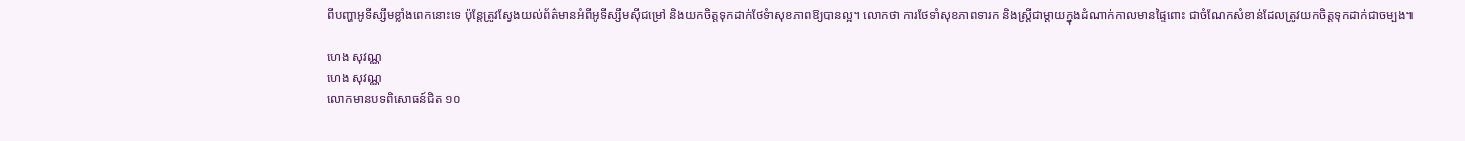ពីបញ្ហាអូទីស្សឹមខ្លាំងពេកនោះទេ ប៉ុន្តែត្រូវស្វែងយល់ព័ត៌មានអំពីអូទីស្សឹមស៊ីជម្រៅ និងយកចិត្តទុកដាក់ថែទំាសុខភាពឱ្យបានល្អ។ លោកថា ការថែទាំសុខភាពទារក និងស្ត្រីជាម្តាយក្នុងដំណាក់កាលមានផ្ទៃពោះ ជាចំណែកសំខាន់ដែលត្រូវយកចិត្តទុកដាក់ជាចម្បង៕

ហេង សុវណ្ណ
ហេង សុវណ្ណ
លោកមានបទពិសោធន៍ជិត ១០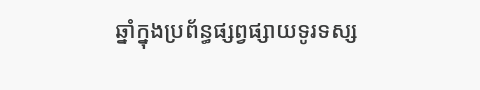ឆ្នាំក្នុងប្រព័ន្ធផ្សព្វផ្សាយទូរទស្ស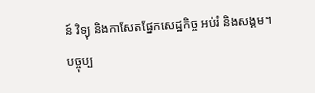ន៍ វិទ្យុ និងកាសែតផ្នែកសេដ្ឋកិច្ច អប់រំ និងសង្គម។ បច្ចុប្ប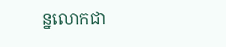ន្នលោកជា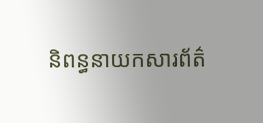និពន្ធនាយកសារព័ត៌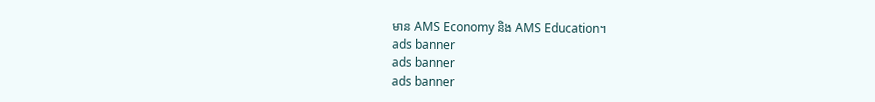មាន AMS Economy និង AMS Education។
ads banner
ads banner
ads banner